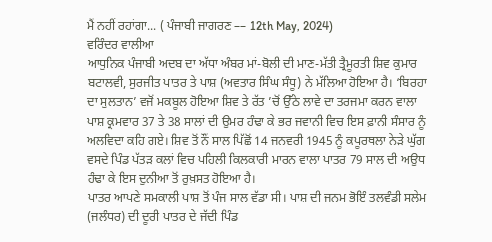ਮੈਂ ਨਹੀਂ ਰਹਾਂਗਾ... ( ਪੰਜਾਬੀ ਜਾਗਰਣ –– 12th May, 2024)
ਵਰਿੰਦਰ ਵਾਲੀਆ
ਆਧੁਨਿਕ ਪੰਜਾਬੀ ਅਦਬ ਦਾ ਅੱਧਾ ਅੰਬਰ ਮਾਂ-ਬੋਲੀ ਦੀ ਮਾਣ-ਮੱਤੀ ਤ੍ਰੈਮੂਰਤੀ ਸ਼ਿਵ ਕੁਮਾਰ ਬਟਾਲਵੀ, ਸੁਰਜੀਤ ਪਾਤਰ ਤੇ ਪਾਸ਼ (ਅਵਤਾਰ ਸਿੰਘ ਸੰਧੂ) ਨੇ ਮੱਲਿਆ ਹੋਇਆ ਹੈ। ‘ਬਿਰਹਾ ਦਾ ਸੁਲਤਾਨ’ ਵਜੋਂ ਮਕਬੂਲ ਹੋਇਆ ਸ਼ਿਵ ਤੇ ਰੱਤ ’ਚੋਂ ਉੱਠੇ ਲਾਵੇ ਦਾ ਤਰਜਮਾ ਕਰਨ ਵਾਲਾ ਪਾਸ਼ ਕ੍ਰਮਵਾਰ 37 ਤੇ 38 ਸਾਲਾਂ ਦੀ ਉਮਰ ਹੰਢਾ ਕੇ ਭਰ ਜਵਾਨੀ ਵਿਚ ਇਸ ਫ਼ਾਨੀ ਸੰਸਾਰ ਨੂੰ ਅਲਵਿਦਾ ਕਹਿ ਗਏ। ਸ਼ਿਵ ਤੋਂ ਨੌਂ ਸਾਲ ਪਿੱਛੋਂ 14 ਜਨਵਰੀ 1945 ਨੂੰ ਕਪੂਰਥਲਾ ਨੇੜੇ ਘੁੱਗ ਵਸਦੇ ਪਿੰਡ ਪੱਤੜ ਕਲਾਂ ਵਿਚ ਪਹਿਲੀ ਕਿਲਕਾਰੀ ਮਾਰਨ ਵਾਲਾ ਪਾਤਰ 79 ਸਾਲ ਦੀ ਅਉਧ ਹੰਢਾ ਕੇ ਇਸ ਦੁਨੀਆ ਤੋਂ ਰੁਖ਼ਸਤ ਹੋਇਆ ਹੈ।
ਪਾਤਰ ਆਪਣੇ ਸਮਕਾਲੀ ਪਾਸ਼ ਤੋਂ ਪੰਜ ਸਾਲ ਵੱਡਾ ਸੀ। ਪਾਸ਼ ਦੀ ਜਨਮ ਭੋਇੰ ਤਲਵੰਡੀ ਸਲੇਮ (ਜਲੰਧਰ) ਦੀ ਦੂਰੀ ਪਾਤਰ ਦੇ ਜੱਦੀ ਪਿੰਡ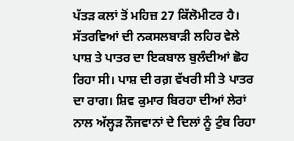ਪੱਤੜ ਕਲਾਂ ਤੋਂ ਮਹਿਜ਼ 27 ਕਿੱਲੋਮੀਟਰ ਹੈ। ਸੱਤਰਵਿਆਂ ਦੀ ਨਕਸਲਬਾੜੀ ਲਹਿਰ ਵੇਲੇ ਪਾਸ਼ ਤੇ ਪਾਤਰ ਦਾ ਇਕਬਾਲ ਬੁਲੰਦੀਆਂ ਛੋਹ ਰਿਹਾ ਸੀ। ਪਾਸ਼ ਦੀ ਰਗ਼ ਵੱਖਰੀ ਸੀ ਤੇ ਪਾਤਰ ਦਾ ਰਾਗ। ਸ਼ਿਵ ਕੁਮਾਰ ਬਿਰਹਾ ਦੀਆਂ ਲੇਰਾਂ ਨਾਲ ਅੱਲ੍ਹੜ ਨੌਜਵਾਨਾਂ ਦੇ ਦਿਲਾਂ ਨੂੰ ਟੁੰਬ ਰਿਹਾ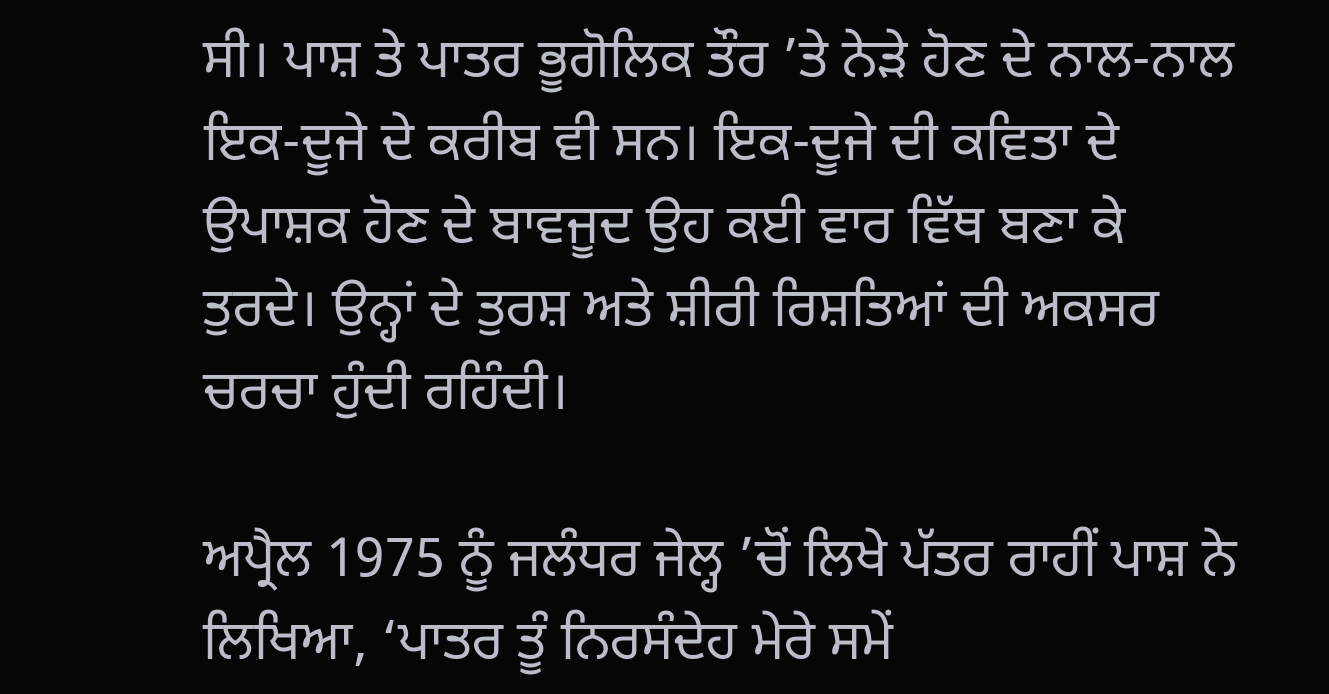ਸੀ। ਪਾਸ਼ ਤੇ ਪਾਤਰ ਭੂਗੋਲਿਕ ਤੌਰ ’ਤੇ ਨੇੜੇ ਹੋਣ ਦੇ ਨਾਲ-ਨਾਲ ਇਕ-ਦੂਜੇ ਦੇ ਕਰੀਬ ਵੀ ਸਨ। ਇਕ-ਦੂਜੇ ਦੀ ਕਵਿਤਾ ਦੇ ਉਪਾਸ਼ਕ ਹੋਣ ਦੇ ਬਾਵਜੂਦ ਉਹ ਕਈ ਵਾਰ ਵਿੱਥ ਬਣਾ ਕੇ ਤੁਰਦੇ। ਉਨ੍ਹਾਂ ਦੇ ਤੁਰਸ਼ ਅਤੇ ਸ਼ੀਰੀ ਰਿਸ਼ਤਿਆਂ ਦੀ ਅਕਸਰ ਚਰਚਾ ਹੁੰਦੀ ਰਹਿੰਦੀ।

ਅਪ੍ਰੈਲ 1975 ਨੂੰ ਜਲੰਧਰ ਜੇਲ੍ਹ ’ਚੋਂ ਲਿਖੇ ਪੱਤਰ ਰਾਹੀਂ ਪਾਸ਼ ਨੇ ਲਿਖਿਆ, ‘ਪਾਤਰ ਤੂੰ ਨਿਰਸੰਦੇਹ ਮੇਰੇ ਸਮੇਂ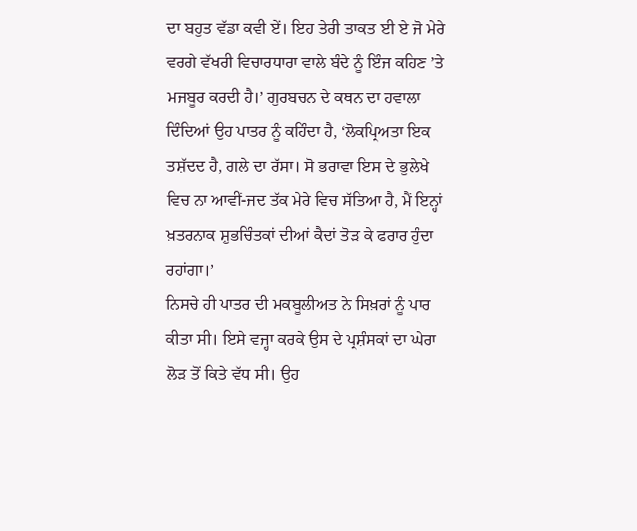ਦਾ ਬਹੁਤ ਵੱਡਾ ਕਵੀ ਏਂ। ਇਹ ਤੇਰੀ ਤਾਕਤ ਈ ਏ ਜੋ ਮੇਰੇ ਵਰਗੇ ਵੱਖਰੀ ਵਿਚਾਰਧਾਰਾ ਵਾਲੇ ਬੰਦੇ ਨੂੰ ਇੰਜ ਕਹਿਣ ’ਤੇ ਮਜਬੂਰ ਕਰਦੀ ਹੈ।’ ਗੁਰਬਚਨ ਦੇ ਕਥਨ ਦਾ ਹਵਾਲਾ ਦਿੰਦਿਆਂ ਉਹ ਪਾਤਰ ਨੂੰ ਕਹਿੰਦਾ ਹੈ, ‘ਲੋਕਪ੍ਰਿਅਤਾ ਇਕ ਤਸ਼ੱਦਦ ਹੈ, ਗਲੇ ਦਾ ਰੱਸਾ। ਸੋ ਭਰਾਵਾ ਇਸ ਦੇ ਭੁਲੇਖੇ ਵਿਚ ਨਾ ਆਵੀਂ-ਜਦ ਤੱਕ ਮੇਰੇ ਵਿਚ ਸੱਤਿਆ ਹੈ, ਮੈਂ ਇਨ੍ਹਾਂ ਖ਼ਤਰਨਾਕ ਸ਼ੁਭਚਿੰਤਕਾਂ ਦੀਆਂ ਕੈਦਾਂ ਤੋੜ ਕੇ ਫਰਾਰ ਹੁੰਦਾ ਰਹਾਂਗਾ।’
ਨਿਸਚੇ ਹੀ ਪਾਤਰ ਦੀ ਮਕਬੂਲੀਅਤ ਨੇ ਸਿਖ਼ਰਾਂ ਨੂੰ ਪਾਰ ਕੀਤਾ ਸੀ। ਇਸੇ ਵਜ੍ਹਾ ਕਰਕੇ ਉਸ ਦੇ ਪ੍ਰਸ਼ੰਸਕਾਂ ਦਾ ਘੇਰਾ ਲੋੜ ਤੋਂ ਕਿਤੇ ਵੱਧ ਸੀ। ਉਹ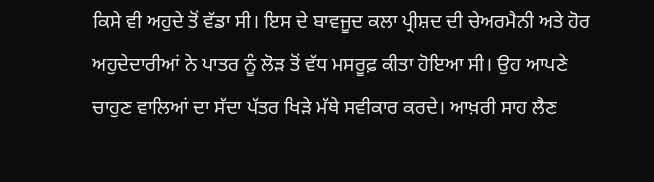ਕਿਸੇ ਵੀ ਅਹੁਦੇ ਤੋਂ ਵੱਡਾ ਸੀ। ਇਸ ਦੇ ਬਾਵਜੂਦ ਕਲਾ ਪ੍ਰੀਸ਼ਦ ਦੀ ਚੇਅਰਮੈਨੀ ਅਤੇ ਹੋਰ ਅਹੁਦੇਦਾਰੀਆਂ ਨੇ ਪਾਤਰ ਨੂੰ ਲੋੜ ਤੋਂ ਵੱਧ ਮਸਰੂਫ਼ ਕੀਤਾ ਹੋਇਆ ਸੀ। ਉਹ ਆਪਣੇ ਚਾਹੁਣ ਵਾਲਿਆਂ ਦਾ ਸੱਦਾ ਪੱਤਰ ਖਿੜੇ ਮੱਥੇ ਸਵੀਕਾਰ ਕਰਦੇ। ਆਖ਼ਰੀ ਸਾਹ ਲੈਣ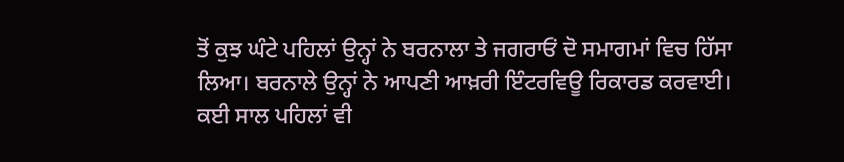ਤੋਂ ਕੁਝ ਘੰਟੇ ਪਹਿਲਾਂ ਉਨ੍ਹਾਂ ਨੇ ਬਰਨਾਲਾ ਤੇ ਜਗਰਾਓਂ ਦੋ ਸਮਾਗਮਾਂ ਵਿਚ ਹਿੱਸਾ ਲਿਆ। ਬਰਨਾਲੇ ਉਨ੍ਹਾਂ ਨੇ ਆਪਣੀ ਆਖ਼ਰੀ ਇੰਟਰਵਿਊ ਰਿਕਾਰਡ ਕਰਵਾਈ।
ਕਈ ਸਾਲ ਪਹਿਲਾਂ ਵੀ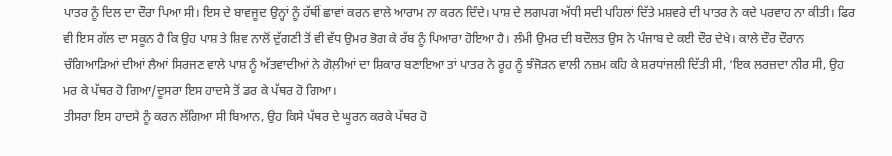ਪਾਤਰ ਨੂੰ ਦਿਲ ਦਾ ਦੌਰਾ ਪਿਆ ਸੀ। ਇਸ ਦੇ ਬਾਵਜੂਦ ਉਨ੍ਹਾਂ ਨੂੰ ਹੱਥੀਂ ਛਾਵਾਂ ਕਰਨ ਵਾਲੇ ਆਰਾਮ ਨਾ ਕਰਨ ਦਿੰਦੇ। ਪਾਸ਼ ਦੇ ਲਗਪਗ ਅੱਧੀ ਸਦੀ ਪਹਿਲਾਂ ਦਿੱਤੇ ਮਸ਼ਵਰੇ ਦੀ ਪਾਤਰ ਨੇ ਕਦੇ ਪਰਵਾਹ ਨਾ ਕੀਤੀ। ਫਿਰ ਵੀ ਇਸ ਗੱਲ ਦਾ ਸਕੂਨ ਹੈ ਕਿ ਉਹ ਪਾਸ਼ ਤੇ ਸ਼ਿਵ ਨਾਲੋਂ ਦੁੱਗਣੀ ਤੋਂ ਵੀ ਵੱਧ ਉਮਰ ਭੋਗ ਕੇ ਰੱਬ ਨੂੰ ਪਿਆਰਾ ਹੋਇਆ ਹੈ। ਲੰਮੀ ਉਮਰ ਦੀ ਬਦੌਲਤ ਉਸ ਨੇ ਪੰਜਾਬ ਦੇ ਕਈ ਦੌਰ ਦੇਖੇ। ਕਾਲੇ ਦੌਰ ਦੌਰਾਨ ਚੰਗਿਆੜਿਆਂ ਦੀਆਂ ਲੈਆਂ ਸਿਰਜਣ ਵਾਲੇ ਪਾਸ਼ ਨੂੰ ਅੱਤਵਾਦੀਆਂ ਨੇ ਗੋਲ਼ੀਆਂ ਦਾ ਸ਼ਿਕਾਰ ਬਣਾਇਆ ਤਾਂ ਪਾਤਰ ਨੇ ਰੂਹ ਨੂੰ ਝੰਜੋੜਨ ਵਾਲੀ ਨਜ਼ਮ ਕਹਿ ਕੇ ਸ਼ਰਧਾਂਜਲੀ ਦਿੱਤੀ ਸੀ, ‘ਇਕ ਲਰਜ਼ਦਾ ਨੀਰ ਸੀ, ਉਹ ਮਰ ਕੇ ਪੱਥਰ ਹੋ ਗਿਆ/ਦੂਸਰਾ ਇਸ ਹਾਦਸੇ ਤੋਂ ਡਰ ਕੇ ਪੱਥਰ ਹੋ ਗਿਆ।
ਤੀਸਰਾ ਇਸ ਹਾਦਸੇ ਨੂੰ ਕਰਨ ਲੱਗਿਆ ਸੀ ਬਿਆਨ, ਉਹ ਕਿਸੇ ਪੱਥਰ ਦੇ ਘੂਰਨ ਕਰਕੇ ਪੱਥਰ ਹੋ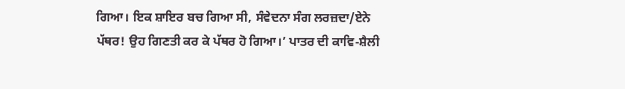ਗਿਆ। ਇਕ ਸ਼ਾਇਰ ਬਚ ਗਿਆ ਸੀ, ਸੰਵੇਦਨਾ ਸੰਗ ਲਰਜ਼ਦਾ/ਏਨੇ ਪੱਥਰ! ਉਹ ਗਿਣਤੀ ਕਰ ਕੇ ਪੱਥਰ ਹੋ ਗਿਆ।’ ਪਾਤਰ ਦੀ ਕਾਵਿ-ਸ਼ੈਲੀ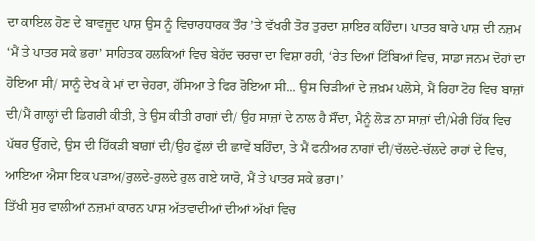ਦਾ ਕਾਇਲ ਹੋਣ ਦੇ ਬਾਵਜੂਦ ਪਾਸ਼ ਉਸ ਨੂੰ ਵਿਚਾਰਧਾਰਕ ਤੌਰ ’ਤੇ ਵੱਖਰੀ ਤੋਰ ਤੁਰਦਾ ਸ਼ਾਇਰ ਕਹਿੰਦਾ। ਪਾਤਰ ਬਾਰੇ ਪਾਸ਼ ਦੀ ਨਜ਼ਮ ‘ਮੈਂ ਤੇ ਪਾਤਰ ਸਕੇ ਭਰਾ’ ਸਾਹਿਤਕ ਹਲਕਿਆਂ ਵਿਚ ਬੇਹੱਦ ਚਰਚਾ ਦਾ ਵਿਸ਼ਾ ਰਹੀ, ‘ਰੇਤ ਦਿਆਂ ਟਿੱਬਿਆਂ ਵਿਚ, ਸਾਡਾ ਜਨਮ ਦੋਹਾਂ ਦਾ ਹੋਇਆ ਸੀ/ ਸਾਨੂੰ ਦੇਖ ਕੇ ਮਾਂ ਦਾ ਚੇਹਰਾ, ਹੱਸਿਆ ਤੇ ਫਿਰ ਰੋਇਆ ਸੀ... ਉਸ ਚਿੜੀਆਂ ਦੇ ਜ਼ਖ਼ਮ ਪਲੋਸੇ, ਮੈਂ ਰਿਹਾ ਟੋਹ ਵਿਚ ਬਾਜ਼ਾਂ ਦੀ/ਮੈਂ ਗਾਲ੍ਹਾਂ ਦੀ ਡਿਗਰੀ ਕੀਤੀ, ਤੇ ਉਸ ਕੀਤੀ ਰਾਗਾਂ ਦੀ/ ਉਹ ਸਾਜ਼ਾਂ ਦੇ ਨਾਲ ਹੈ ਸੌਂਦਾ, ਮੈਨੂੰ ਲੋੜ ਨਾ ਸਾਜ਼ਾਂ ਦੀ/ਮੇਰੀ ਹਿੱਕ ਵਿਚ ਪੱਥਰ ਉੱਗਦੇ, ਉਸ ਦੀ ਹਿੱਕੜੀ ਬਾਗ਼ਾਂ ਦੀ/ਉਹ ਫੁੱਲਾਂ ਦੀ ਛਾਵੇਂ ਬਹਿੰਦਾ, ਤੇ ਮੈਂ ਫਨੀਅਰ ਨਾਗਾਂ ਦੀ/ਚੱਲਦੇ-ਚੱਲਦੇ ਰਾਹਾਂ ਦੇ ਵਿਚ, ਆਇਆ ਐਸਾ ਇਕ ਪੜਾਅ/ਰੁਲਦੇ-ਰੁਲਦੇ ਰੁਲ ਗਏ ਯਾਰੋ, ਮੈਂ ਤੇ ਪਾਤਰ ਸਕੇ ਭਰਾ।’
ਤਿੱਖੀ ਸੁਰ ਵਾਲੀਆਂ ਨਜ਼ਮਾਂ ਕਾਰਨ ਪਾਸ਼ ਅੱਤਵਾਦੀਆਂ ਦੀਆਂ ਅੱਖਾਂ ਵਿਚ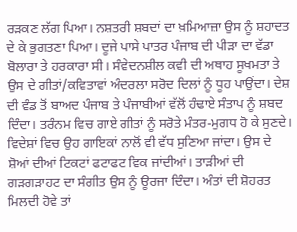ਰੜਕਣ ਲੱਗ ਪਿਆ। ਨਸ਼ਤਰੀ ਸ਼ਬਦਾਂ ਦਾ ਖ਼ਮਿਆਜ਼ਾ ਉਸ ਨੂੰ ਸ਼ਹਾਦਤ ਦੇ ਕੇ ਭੁਗਤਣਾ ਪਿਆ। ਦੂਜੇ ਪਾਸੇ ਪਾਤਰ ਪੰਜਾਬ ਦੀ ਪੀੜਾ ਦਾ ਵੱਡਾ ਬੋਲਾਰਾ ਤੇ ਹਰਕਾਰਾ ਸੀ। ਸੰਵੇਦਨਸ਼ੀਲ ਕਵੀ ਦੀ ਅਥਾਹ ਸੂਖਮਤਾ ਤੇ ਉਸ ਦੇ ਗੀਤਾਂ/ਕਵਿਤਾਵਾਂ ਅੰਦਰਲਾ ਸਰੋਦ ਦਿਲਾਂ ਨੂੰ ਧੂਹ ਪਾਉਂਦਾ। ਦੇਸ਼ ਦੀ ਵੰਡ ਤੋਂ ਬਾਅਦ ਪੰਜਾਬ ਤੇ ਪੰਜਾਬੀਆਂ ਵੱਲੋਂ ਹੰਢਾਏ ਸੰਤਾਪ ਨੂੰ ਸ਼ਬਦ ਦਿੰਦਾ। ਤਰੰਨਮ ਵਿਚ ਗਾਏ ਗੀਤਾਂ ਨੂੰ ਸਰੋਤੇ ਮੰਤਰ-ਮੁਗਧ ਹੋ ਕੇ ਸੁਣਦੇ। ਵਿਦੇਸ਼ਾਂ ਵਿਚ ਉਹ ਗਾਇਕਾਂ ਨਾਲੋਂ ਵੀ ਵੱਧ ਸੁਣਿਆ ਜਾਂਦਾ। ਉਸ ਦੇ ਸ਼ੋਆਂ ਦੀਆਂ ਟਿਕਟਾਂ ਫਟਾਫਟ ਵਿਕ ਜਾਂਦੀਆਂ। ਤਾੜੀਆਂ ਦੀ ਗੜਗੜਾਹਟ ਦਾ ਸੰਗੀਤ ਉਸ ਨੂੰ ਊਰਜਾ ਦਿੰਦਾ। ਅੰਤਾਂ ਦੀ ਸ਼ੋਹਰਤ ਮਿਲਦੀ ਹੋਵੇ ਤਾਂ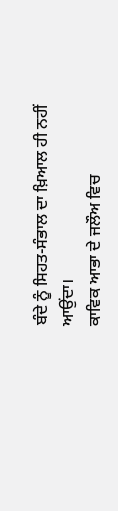ਬੰਦੇ ਨੂੰ ਸਿਹਤ-ਸੰਭਾਲ ਦਾ ਖ਼ਿਆਲ ਹੀ ਨਹੀਂ ਆਉਂਦਾ।
ਕਾਵਿਕ ਆਭਾ ਦੇ ਜਲੌਅ ਵਿਚ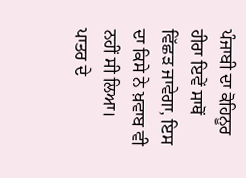ਪੰਜਾਬੀ ਦਾ ਕੋਹਿਨੂਰ ਹੀਰਾ ਇਵੇਂ ਸਾਥੋਂ ਵਿੱਛੜ ਜਾਵੇਗਾ, ਇਸ ਦਾ ਕਿਸੇ ਨੇ ਖ਼ਵਾਬ ਵੀ ਨਹੀਂ ਸੀ ਲਿਆ। ਪਾਤਰ ਦੇ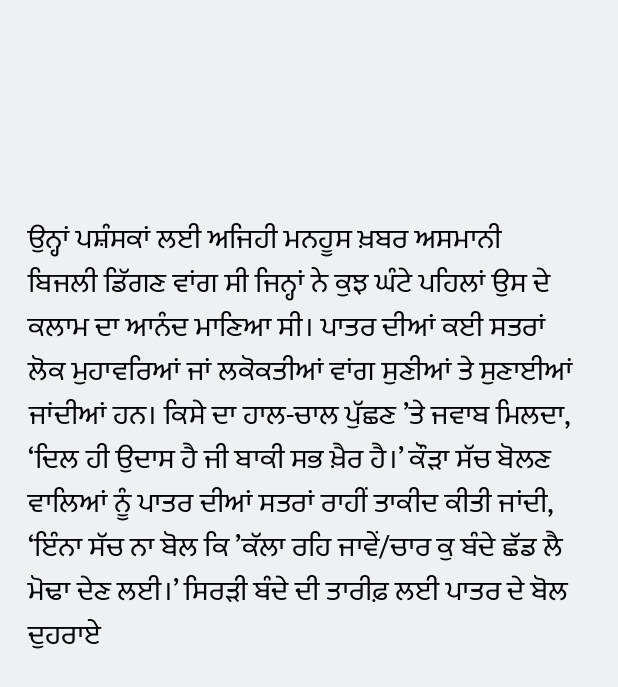ਉਨ੍ਹਾਂ ਪਸ਼ੰਸਕਾਂ ਲਈ ਅਜਿਹੀ ਮਨਹੂਸ ਖ਼ਬਰ ਅਸਮਾਨੀ ਬਿਜਲੀ ਡਿੱਗਣ ਵਾਂਗ ਸੀ ਜਿਨ੍ਹਾਂ ਨੇ ਕੁਝ ਘੰਟੇ ਪਹਿਲਾਂ ਉਸ ਦੇ ਕਲਾਮ ਦਾ ਆਨੰਦ ਮਾਣਿਆ ਸੀ। ਪਾਤਰ ਦੀਆਂ ਕਈ ਸਤਰਾਂ ਲੋਕ ਮੁਹਾਵਰਿਆਂ ਜਾਂ ਲਕੋਕਤੀਆਂ ਵਾਂਗ ਸੁਣੀਆਂ ਤੇ ਸੁਣਾਈਆਂ ਜਾਂਦੀਆਂ ਹਨ। ਕਿਸੇ ਦਾ ਹਾਲ-ਚਾਲ ਪੁੱਛਣ ’ਤੇ ਜਵਾਬ ਮਿਲਦਾ, ‘ਦਿਲ ਹੀ ਉਦਾਸ ਹੈ ਜੀ ਬਾਕੀ ਸਭ ਖ਼ੈਰ ਹੈ।’ ਕੌੜਾ ਸੱਚ ਬੋਲਣ ਵਾਲਿਆਂ ਨੂੰ ਪਾਤਰ ਦੀਆਂ ਸਤਰਾਂ ਰਾਹੀਂ ਤਾਕੀਦ ਕੀਤੀ ਜਾਂਦੀ, ‘ਇੰਨਾ ਸੱਚ ਨਾ ਬੋਲ ਕਿ ’ਕੱਲਾ ਰਹਿ ਜਾਵੇਂ/ਚਾਰ ਕੁ ਬੰਦੇ ਛੱਡ ਲੈ ਮੋਢਾ ਦੇਣ ਲਈ।’ ਸਿਰੜੀ ਬੰਦੇ ਦੀ ਤਾਰੀਫ਼ ਲਈ ਪਾਤਰ ਦੇ ਬੋਲ ਦੁਹਰਾਏ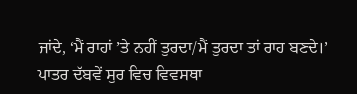ਜਾਂਦੇ, ‘ਮੈਂ ਰਾਹਾਂ ’ਤੇ ਨਹੀਂ ਤੁਰਦਾ/ਮੈਂ ਤੁਰਦਾ ਤਾਂ ਰਾਹ ਬਣਦੇ।’
ਪਾਤਰ ਦੱਬਵੇਂ ਸੁਰ ਵਿਚ ਵਿਵਸਥਾ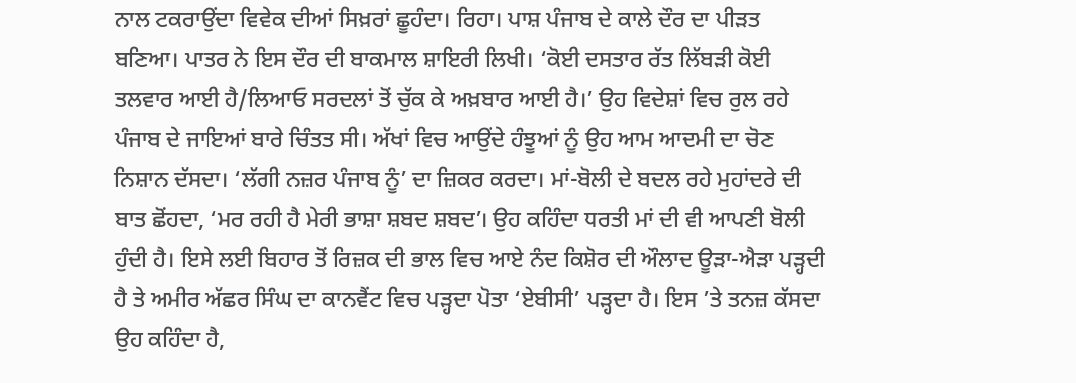ਨਾਲ ਟਕਰਾਉਂਦਾ ਵਿਵੇਕ ਦੀਆਂ ਸਿਖ਼ਰਾਂ ਛੂਹੰਦਾ। ਰਿਹਾ। ਪਾਸ਼ ਪੰਜਾਬ ਦੇ ਕਾਲੇ ਦੌਰ ਦਾ ਪੀੜਤ ਬਣਿਆ। ਪਾਤਰ ਨੇ ਇਸ ਦੌਰ ਦੀ ਬਾਕਮਾਲ ਸ਼ਾਇਰੀ ਲਿਖੀ। ‘ਕੋਈ ਦਸਤਾਰ ਰੱਤ ਲਿੱਬੜੀ ਕੋਈ ਤਲਵਾਰ ਆਈ ਹੈ/ਲਿਆਓ ਸਰਦਲਾਂ ਤੋਂ ਚੁੱਕ ਕੇ ਅਖ਼ਬਾਰ ਆਈ ਹੈ।’ ਉਹ ਵਿਦੇਸ਼ਾਂ ਵਿਚ ਰੁਲ ਰਹੇ ਪੰਜਾਬ ਦੇ ਜਾਇਆਂ ਬਾਰੇ ਚਿੰਤਤ ਸੀ। ਅੱਖਾਂ ਵਿਚ ਆਉਂਦੇ ਹੰਝੂਆਂ ਨੂੰ ਉਹ ਆਮ ਆਦਮੀ ਦਾ ਚੋਣ ਨਿਸ਼ਾਨ ਦੱਸਦਾ। ‘ਲੱਗੀ ਨਜ਼ਰ ਪੰਜਾਬ ਨੂੰ’ ਦਾ ਜ਼ਿਕਰ ਕਰਦਾ। ਮਾਂ-ਬੋਲੀ ਦੇ ਬਦਲ ਰਹੇ ਮੁਹਾਂਦਰੇ ਦੀ ਬਾਤ ਛੋਂਹਦਾ, ‘ਮਰ ਰਹੀ ਹੈ ਮੇਰੀ ਭਾਸ਼ਾ ਸ਼ਬਦ ਸ਼ਬਦ’। ਉਹ ਕਹਿੰਦਾ ਧਰਤੀ ਮਾਂ ਦੀ ਵੀ ਆਪਣੀ ਬੋਲੀ ਹੁੰਦੀ ਹੈ। ਇਸੇ ਲਈ ਬਿਹਾਰ ਤੋਂ ਰਿਜ਼ਕ ਦੀ ਭਾਲ ਵਿਚ ਆਏ ਨੰਦ ਕਿਸ਼ੋਰ ਦੀ ਔਲਾਦ ਊੜਾ-ਐੜਾ ਪੜ੍ਹਦੀ ਹੈ ਤੇ ਅਮੀਰ ਅੱਛਰ ਸਿੰਘ ਦਾ ਕਾਨਵੈਂਟ ਵਿਚ ਪੜ੍ਹਦਾ ਪੋਤਾ ‘ਏਬੀਸੀ’ ਪੜ੍ਹਦਾ ਹੈ। ਇਸ ’ਤੇ ਤਨਜ਼ ਕੱਸਦਾ ਉਹ ਕਹਿੰਦਾ ਹੈ,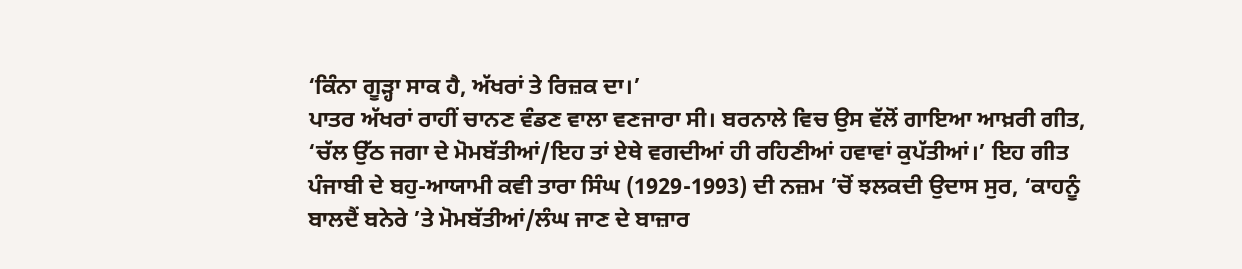‘ਕਿੰਨਾ ਗੂੜ੍ਹਾ ਸਾਕ ਹੈ, ਅੱਖਰਾਂ ਤੇ ਰਿਜ਼ਕ ਦਾ।’
ਪਾਤਰ ਅੱਖਰਾਂ ਰਾਹੀਂ ਚਾਨਣ ਵੰਡਣ ਵਾਲਾ ਵਣਜਾਰਾ ਸੀ। ਬਰਨਾਲੇ ਵਿਚ ਉਸ ਵੱਲੋਂ ਗਾਇਆ ਆਖ਼ਰੀ ਗੀਤ, ‘ਚੱਲ ਉੱਠ ਜਗਾ ਦੇ ਮੋਮਬੱਤੀਆਂ/ਇਹ ਤਾਂ ਏਥੇ ਵਗਦੀਆਂ ਹੀ ਰਹਿਣੀਆਂ ਹਵਾਵਾਂ ਕੁਪੱਤੀਆਂ।’ ਇਹ ਗੀਤ ਪੰਜਾਬੀ ਦੇ ਬਹੁ-ਆਯਾਮੀ ਕਵੀ ਤਾਰਾ ਸਿੰਘ (1929-1993) ਦੀ ਨਜ਼ਮ ’ਚੋਂ ਝਲਕਦੀ ਉਦਾਸ ਸੁਰ, ‘ਕਾਹਨੂੰ ਬਾਲਦੈਂ ਬਨੇਰੇ ’ਤੇ ਮੋਮਬੱਤੀਆਂ/ਲੰਘ ਜਾਣ ਦੇ ਬਾਜ਼ਾਰ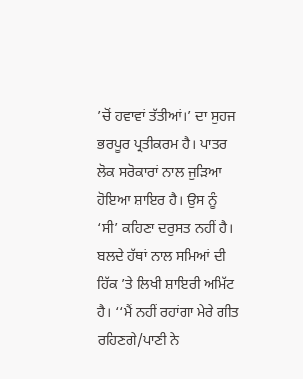’ਚੋਂ ਹਵਾਵਾਂ ਤੱਤੀਆਂ।’ ਦਾ ਸੁਹਜ ਭਰਪੂਰ ਪ੍ਰਤੀਕਰਮ ਹੈ। ਪਾਤਰ ਲੋਕ ਸਰੋਕਾਰਾਂ ਨਾਲ ਜੁੜਿਆ ਹੋਇਆ ਸ਼ਾਇਰ ਹੈ। ਉਸ ਨੂੰ ‘ਸੀ’ ਕਹਿਣਾ ਦਰੁਸਤ ਨਹੀਂ ਹੈ। ਬਲਦੇ ਹੱਥਾਂ ਨਾਲ ਸਮਿਆਂ ਦੀ ਹਿੱਕ ’ਤੇ ਲਿਖੀ ਸ਼ਾਇਰੀ ਅਮਿੱਟ ਹੈ। ‘‘ਮੈਂ ਨਹੀਂ ਰਹਾਂਗਾ ਮੇਰੇ ਗੀਤ ਰਹਿਣਗੇ/ਪਾਣੀ ਨੇ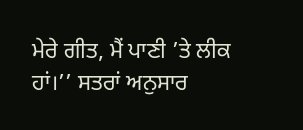ਮੇਰੇ ਗੀਤ, ਮੈਂ ਪਾਣੀ ’ਤੇ ਲੀਕ ਹਾਂ।’’ ਸਤਰਾਂ ਅਨੁਸਾਰ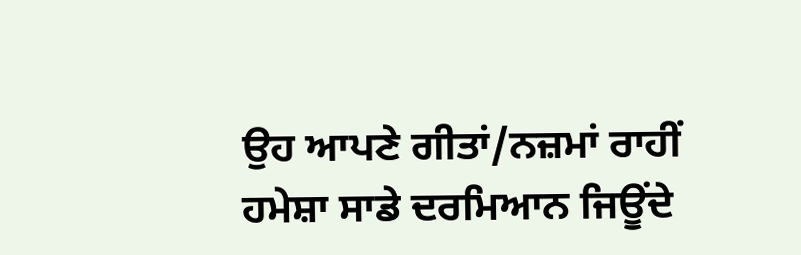ਉਹ ਆਪਣੇ ਗੀਤਾਂ/ਨਜ਼ਮਾਂ ਰਾਹੀਂ ਹਮੇਸ਼ਾ ਸਾਡੇ ਦਰਮਿਆਨ ਜਿਊਂਦੇ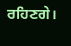ਰਹਿਣਗੇ।